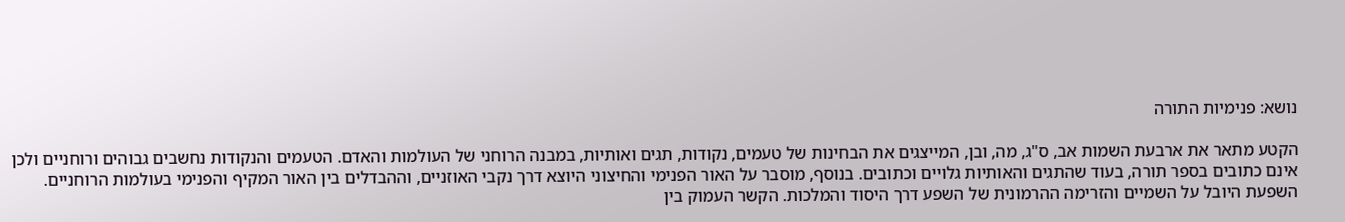נושא: פנימיות התורה

הקטע מתאר את ארבעת השמות אב, ס"ג, מה, ובן, המייצגים את הבחינות של טעמים, נקודות, תגים ואותיות, במבנה הרוחני של העולמות והאדם. הטעמים והנקודות נחשבים גבוהים ורוחניים ולכן אינם כתובים בספר תורה, בעוד שהתגים והאותיות גלויים וכתובים. בנוסף, מוסבר על האור הפנימי והחיצוני היוצא דרך נקבי האוזניים, וההבדלים בין האור המקיף והפנימי בעולמות הרוחניים.
השפעת היובל על השמיים והזרימה ההרמונית של השפע דרך היסוד והמלכות. הקשר העמוק בין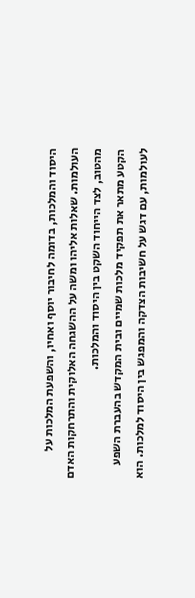היסוד והמלכות, בדומה לחיבור יוסף ואחיו, והשפעת המלכות על העולמות. שאלות אליהו ומשה על ההשגחה האלוקית והתרחקות האדם מהטוב, לצד הייחוד השקט בין היסוד והמלכות.
הקטע מתאר את תפקיד מלכות שמיים ובית המקדש בהעברת השפע לעולמות, עם דגש על חשיבות הצדקה והמפגש בין היסוד למלכות. הוא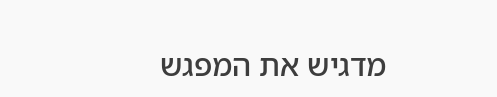מדגיש את המפגש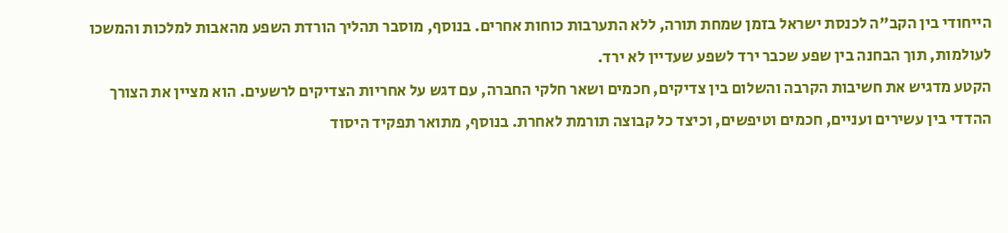הייחודי בין הקב"ה לכנסת ישראל בזמן שמחת תורה, ללא התערבות כוחות אחרים. בנוסף, מוסבר תהליך הורדת השפע מהאבות למלכות והמשכו לעולמות, תוך הבחנה בין שפע שכבר ירד לשפע שעדיין לא ירד.
הקטע מדגיש את חשיבות הקרבה והשלום בין צדיקים, חכמים ושאר חלקי החברה, עם דגש על אחריות הצדיקים לרשעים. הוא מציין את הצורך ההדדי בין עשירים ועניים, חכמים וטיפשים, וכיצד כל קבוצה תורמת לאחרת. בנוסף, מתואר תפקיד היסוד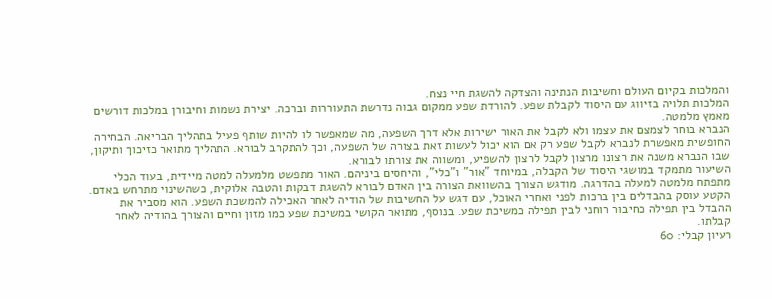והמלכות בקיום העולם וחשיבות הנתינה והצדקה להשגת חיי נצח.
המלכות תלויה בזיווג עם היסוד לקבלת שפע. להורדת שפע ממקום גבוה נדרשת התעוררות וברכה. יצירת נשמות וחיבורן במלכות דורשים מאמץ מלמטה.
הנברא בוחר לצמצם את עצמו ולא לקבל את האור ישירות אלא דרך השפעה, מה שמאפשר לו להיות שותף פעיל בתהליך הבריאה. הבחירה החופשית מאפשרת לנברא לקבל שפע רק אם הוא יכול לעשות זאת בצורה של השפעה, וכך להתקרב לבורא. התהליך מתואר כזיכוך ותיקון, שבו הנברא משנה את רצונו מרצון לקבל לרצון להשפיע, ומשווה את צורתו לבורא.
השיעור מתמקד במושגי היסוד של הקבלה, במיוחד "אור" ו"כלי", והיחסים ביניהם. האור מתפשט מלמעלה למטה מיידית, בעוד הכלי מתפתח מלמטה למעלה בהדרגה. מודגש הצורך בהשוואת הצורה בין האדם לבורא להשגת דבקות והטבה אלוקית, כשהשינוי מתרחש באדם.
הקטע עוסק בהבדלים בין ברכות לפני ואחרי האוכל, עם דגש על החשיבות של הודיה לאחר האכילה להמשכת השפע. הוא מסביר את ההבדל בין תפילה כחיבור רוחני לבין תפילה כמשיכת שפע. בנוסף, מתואר הקושי במשיכת שפע כמו מזון וחיים והצורך בהודיה לאחר קבלתו.
רעיון קבלי: 60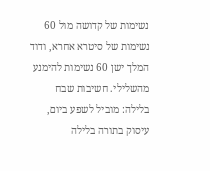נשימות של קדושה מול 60 נשימות של סיטרא אחרא, ודוד המלך ישן 60 נשימות להימנע מהשלילי. חשיבות שבח בלילה: מוביל לשפע ביום, עיסוק בתורה בלילה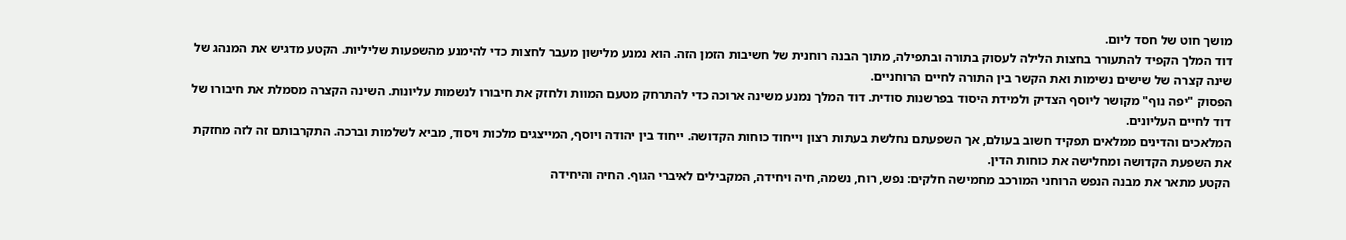מושך חוט של חסד ליום.
דוד המלך הקפיד להתעורר בחצות הלילה לעסוק בתורה ובתפילה, מתוך הבנה רוחנית של חשיבות הזמן הזה. הוא נמנע מלישון מעבר לחצות כדי להימנע מהשפעות שליליות. הקטע מדגיש את המנהג של שינה קצרה של שישים נשימות ואת הקשר בין התורה לחיים הרוחניים.
הפסוק "יפה נוף" מקושר ליוסף הצדיק ולמידת היסוד בפרשנות סודית. דוד המלך נמנע משינה ארוכה כדי להתרחק מטעם המוות ולחזק את חיבורו לנשמות עליונות. השינה הקצרה מסמלת את חיבורו של דוד לחיים העליונים.
המלאכים והדינים ממלאים תפקיד חשוב בעולם, אך השפעתם נחלשת בעתות רצון וייחוד כוחות הקדושה. ייחוד בין יהודה ויוסף, המייצגים מלכות ויסוד, מביא לשלמות וברכה. התקרבותם זה לזה מחזקת את השפעת הקדושה ומחלישה את כוחות הדין.
הקטע מתאר את מבנה הנפש הרוחני המורכב מחמישה חלקים: נפש, רוח, נשמה, חיה ויחידה, המקבילים לאיברי הגוף. החיה והיחידה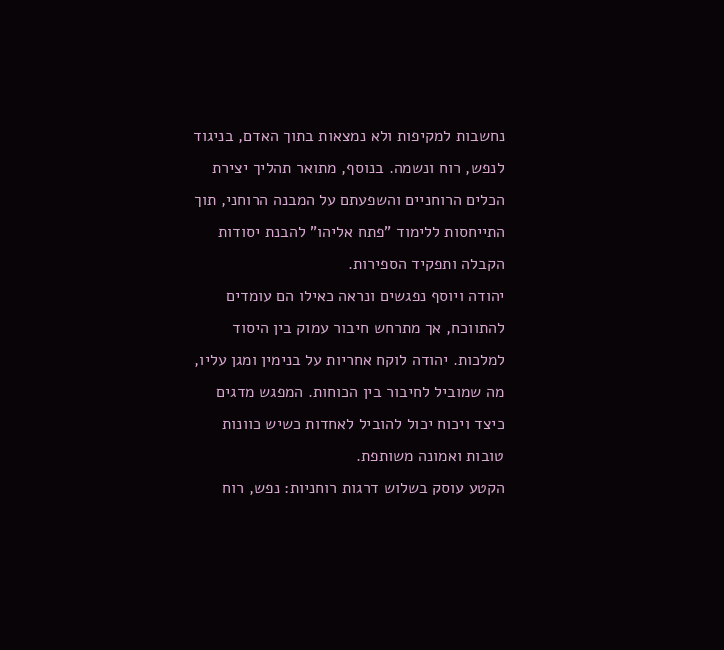נחשבות למקיפות ולא נמצאות בתוך האדם, בניגוד לנפש, רוח ונשמה. בנוסף, מתואר תהליך יצירת הכלים הרוחניים והשפעתם על המבנה הרוחני, תוך התייחסות ללימוד "פתח אליהו" להבנת יסודות הקבלה ותפקיד הספירות.
יהודה ויוסף נפגשים ונראה כאילו הם עומדים להתווכח, אך מתרחש חיבור עמוק בין היסוד למלכות. יהודה לוקח אחריות על בנימין ומגן עליו, מה שמוביל לחיבור בין הכוחות. המפגש מדגים כיצד ויכוח יכול להוביל לאחדות כשיש כוונות טובות ואמונה משותפת.
הקטע עוסק בשלוש דרגות רוחניות: נפש, רוח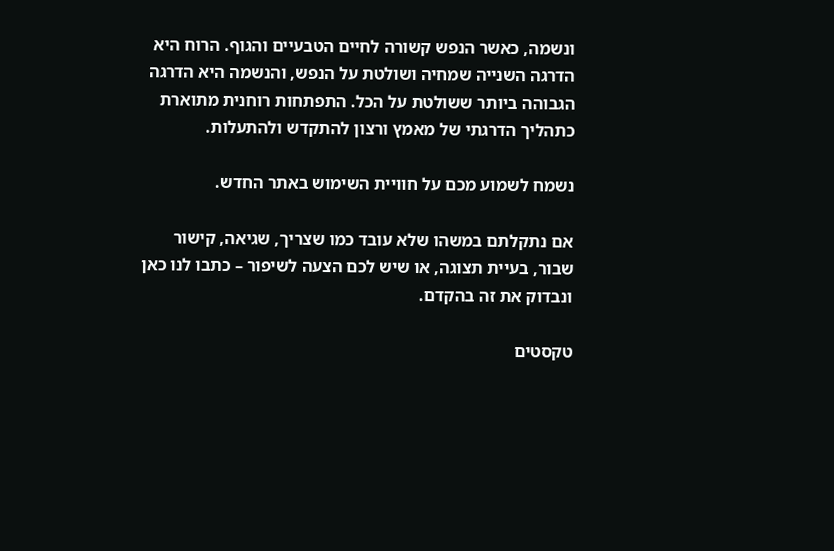ונשמה, כאשר הנפש קשורה לחיים הטבעיים והגוף. הרוח היא הדרגה השנייה שמחיה ושולטת על הנפש, והנשמה היא הדרגה הגבוהה ביותר ששולטת על הכל. התפתחות רוחנית מתוארת כתהליך הדרגתי של מאמץ ורצון להתקדש ולהתעלות.

נשמח לשמוע מכם על חוויית השימוש באתר החדש.

אם נתקלתם במשהו שלא עובד כמו שצריך, שגיאה, קישור שבור, בעיית תצוגה, או שיש לכם הצעה לשיפור – כתבו לנו כאן ונבדוק את זה בהקדם.

טקסטים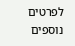לפרטים נוספים